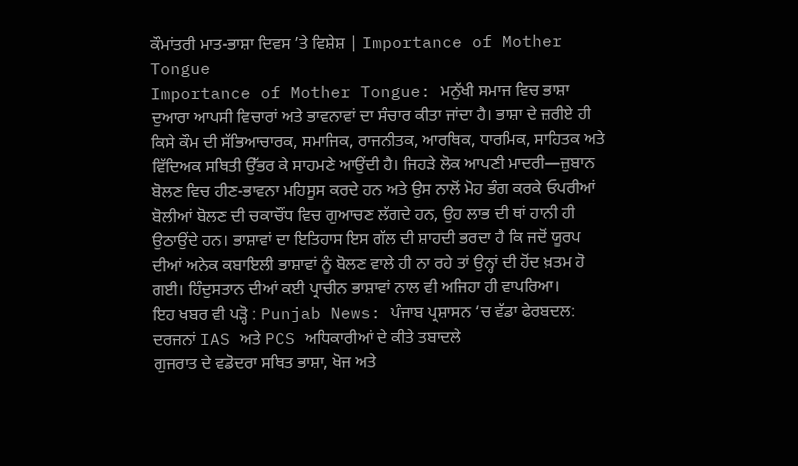ਕੌਮਾਂਤਰੀ ਮਾਤ-ਭਾਸ਼ਾ ਦਿਵਸ ’ਤੇ ਵਿਸ਼ੇਸ਼ | Importance of Mother Tongue
Importance of Mother Tongue: ਮਨੁੱਖੀ ਸਮਾਜ ਵਿਚ ਭਾਸ਼ਾ ਦੁਆਰਾ ਆਪਸੀ ਵਿਚਾਰਾਂ ਅਤੇ ਭਾਵਨਾਵਾਂ ਦਾ ਸੰਚਾਰ ਕੀਤਾ ਜਾਂਦਾ ਹੈ। ਭਾਸ਼ਾ ਦੇ ਜ਼ਰੀਏ ਹੀ ਕਿਸੇ ਕੌਮ ਦੀ ਸੱਭਿਆਚਾਰਕ, ਸਮਾਜਿਕ, ਰਾਜਨੀਤਕ, ਆਰਥਿਕ, ਧਾਰਮਿਕ, ਸਾਹਿਤਕ ਅਤੇ ਵਿੱਦਿਅਕ ਸਥਿਤੀ ਉੱਭਰ ਕੇ ਸਾਹਮਣੇ ਆਉਂਦੀ ਹੈ। ਜਿਹੜੇ ਲੋਕ ਆਪਣੀ ਮਾਦਰੀ—ਜ਼ੁਬਾਨ ਬੋਲਣ ਵਿਚ ਹੀਣ-ਭਾਵਨਾ ਮਹਿਸੂਸ ਕਰਦੇ ਹਨ ਅਤੇ ਉਸ ਨਾਲੋਂ ਮੋਹ ਭੰਗ ਕਰਕੇ ਓਪਰੀਆਂ ਬੋਲੀਆਂ ਬੋਲਣ ਦੀ ਚਕਾਚੌਂਧ ਵਿਚ ਗੁਆਚਣ ਲੱਗਦੇ ਹਨ, ਉਹ ਲਾਭ ਦੀ ਥਾਂ ਹਾਨੀ ਹੀ ਉਠਾਉਂਦੇ ਹਨ। ਭਾਸ਼ਾਵਾਂ ਦਾ ਇਤਿਹਾਸ ਇਸ ਗੱਲ ਦੀ ਸ਼ਾਹਦੀ ਭਰਦਾ ਹੈ ਕਿ ਜਦੋਂ ਯੂਰਪ ਦੀਆਂ ਅਨੇਕ ਕਬਾਇਲੀ ਭਾਸ਼ਾਵਾਂ ਨੂੰ ਬੋਲਣ ਵਾਲੇ ਹੀ ਨਾ ਰਹੇ ਤਾਂ ਉਨ੍ਹਾਂ ਦੀ ਹੋਂਦ ਖ਼ਤਮ ਹੋ ਗਈ। ਹਿੰਦੁਸਤਾਨ ਦੀਆਂ ਕਈ ਪ੍ਰਾਚੀਨ ਭਾਸ਼ਾਵਾਂ ਨਾਲ ਵੀ ਅਜਿਹਾ ਹੀ ਵਾਪਰਿਆ।
ਇਹ ਖਬਰ ਵੀ ਪੜ੍ਹੋ : Punjab News: ਪੰਜਾਬ ਪ੍ਰਸ਼ਾਸਨ ‘ਚ ਵੱਡਾ ਫੇਰਬਦਲ: ਦਰਜਨਾਂ IAS ਅਤੇ PCS ਅਧਿਕਾਰੀਆਂ ਦੇ ਕੀਤੇ ਤਬਾਦਲੇ
ਗੁਜਰਾਤ ਦੇ ਵਡੋਦਰਾ ਸਥਿਤ ਭਾਸ਼ਾ, ਖੋਜ ਅਤੇ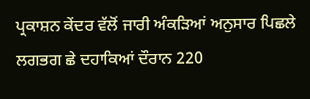ਪ੍ਰਕਾਸ਼ਨ ਕੇਂਦਰ ਵੱਲੋਂ ਜਾਰੀ ਅੰਕੜਿਆਂ ਅਨੁਸਾਰ ਪਿਛਲੇ ਲਗਭਗ ਛੇ ਦਹਾਕਿਆਂ ਦੌਰਾਨ 220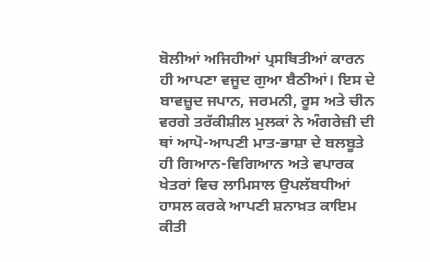ਬੋਲੀਆਂ ਅਜਿਹੀਆਂ ਪ੍ਰਸਥਿਤੀਆਂ ਕਾਰਨ ਹੀ ਆਪਣਾ ਵਜੂਦ ਗੁਆ ਬੈਠੀਆਂ। ਇਸ ਦੇ ਬਾਵਜ਼ੂਦ ਜਪਾਨ, ਜਰਮਨੀ, ਰੂਸ ਅਤੇ ਚੀਨ ਵਰਗੇ ਤਰੱਕੀਸ਼ੀਲ ਮੁਲਕਾਂ ਨੇ ਅੰਗਰੇਜ਼ੀ ਦੀ ਥਾਂ ਆਪੋ-ਆਪਣੀ ਮਾਤ-ਭਾਸ਼ਾ ਦੇ ਬਲਬੂਤੇ ਹੀ ਗਿਆਨ-ਵਿਗਿਆਨ ਅਤੇ ਵਪਾਰਕ ਖੇਤਰਾਂ ਵਿਚ ਲਾਮਿਸਾਲ ਉਪਲੱਬਧੀਆਂ ਹਾਸਲ ਕਰਕੇ ਆਪਣੀ ਸ਼ਨਾਖ਼ਤ ਕਾਇਮ ਕੀਤੀ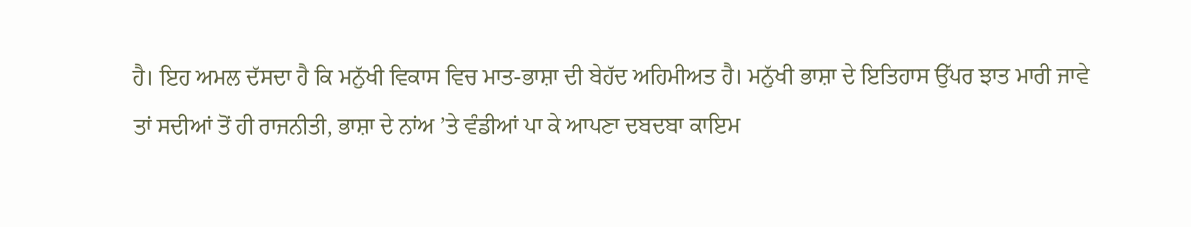ਹੈ। ਇਹ ਅਮਲ ਦੱਸਦਾ ਹੈ ਕਿ ਮਨੁੱਖੀ ਵਿਕਾਸ ਵਿਚ ਮਾਤ-ਭਾਸ਼ਾ ਦੀ ਬੇਹੱਦ ਅਹਿਮੀਅਤ ਹੈ। ਮਨੁੱਖੀ ਭਾਸ਼ਾ ਦੇ ਇਤਿਹਾਸ ਉੱਪਰ ਝਾਤ ਮਾਰੀ ਜਾਵੇ ਤਾਂ ਸਦੀਆਂ ਤੋਂ ਹੀ ਰਾਜਨੀਤੀ, ਭਾਸ਼ਾ ਦੇ ਨਾਂਅ ’ਤੇ ਵੰਡੀਆਂ ਪਾ ਕੇ ਆਪਣਾ ਦਬਦਬਾ ਕਾਇਮ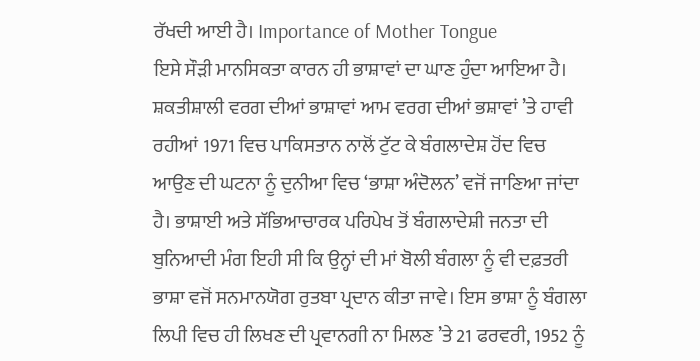ਰੱਖਦੀ ਆਈ ਹੈ। Importance of Mother Tongue
ਇਸੇ ਸੌੜੀ ਮਾਨਸਿਕਤਾ ਕਾਰਨ ਹੀ ਭਾਸ਼ਾਵਾਂ ਦਾ ਘਾਣ ਹੁੰਦਾ ਆਇਆ ਹੈ। ਸ਼ਕਤੀਸ਼ਾਲੀ ਵਰਗ ਦੀਆਂ ਭਾਸ਼ਾਵਾਂ ਆਮ ਵਰਗ ਦੀਆਂ ਭਸ਼ਾਵਾਂ ’ਤੇ ਹਾਵੀ ਰਹੀਆਂ 1971 ਵਿਚ ਪਾਕਿਸਤਾਨ ਨਾਲੋਂ ਟੁੱਟ ਕੇ ਬੰਗਲਾਦੇਸ਼ ਹੋਂਦ ਵਿਚ ਆਉਣ ਦੀ ਘਟਨਾ ਨੂੰ ਦੁਨੀਆ ਵਿਚ ‘ਭਾਸ਼ਾ ਅੰਦੋਲਨ’ ਵਜੋਂ ਜਾਣਿਆ ਜਾਂਦਾ ਹੈ। ਭਾਸ਼ਾਈ ਅਤੇ ਸੱਭਿਆਚਾਰਕ ਪਰਿਪੇਖ ਤੋਂ ਬੰਗਲਾਦੇਸ਼ੀ ਜਨਤਾ ਦੀ ਬੁਨਿਆਦੀ ਮੰਗ ਇਹੀ ਸੀ ਕਿ ਉਨ੍ਹਾਂ ਦੀ ਮਾਂ ਬੋਲੀ ਬੰਗਲਾ ਨੂੰ ਵੀ ਦਫ਼ਤਰੀ ਭਾਸ਼ਾ ਵਜੋਂ ਸਨਮਾਨਯੋਗ ਰੁਤਬਾ ਪ੍ਰਦਾਨ ਕੀਤਾ ਜਾਵੇ। ਇਸ ਭਾਸ਼ਾ ਨੂੰ ਬੰਗਲਾ ਲਿਪੀ ਵਿਚ ਹੀ ਲਿਖਣ ਦੀ ਪ੍ਰਵਾਨਗੀ ਨਾ ਮਿਲਣ ’ਤੇ 21 ਫਰਵਰੀ, 1952 ਨੂੰ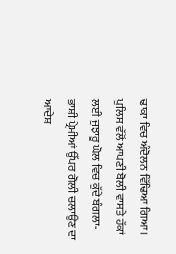ਢਾਕਾ ਵਿਚ ਅੰਦੋਲਨ ਵਿੱਢਿਆ ਗਿਆ।
ਪੁਲਿਸ ਵੱਲੋਂ ਆਪਣੀ ਬੋਲੀ ਵਾਸਤੇ ਹੱਕਾਂ ਲਈ ਜੁਝਾਰੂ ਘੋਲ ਵਿਚ ਕੁੱਦੇ ਬੰਗਲਾ-ਭਾਸ਼ੀ ਪ੍ਰੇਮੀਆਂ ਉੱਪਰ ਗੋਲੀ ਚਲਾਉਣ ਦਾ ਆਦੇਸ਼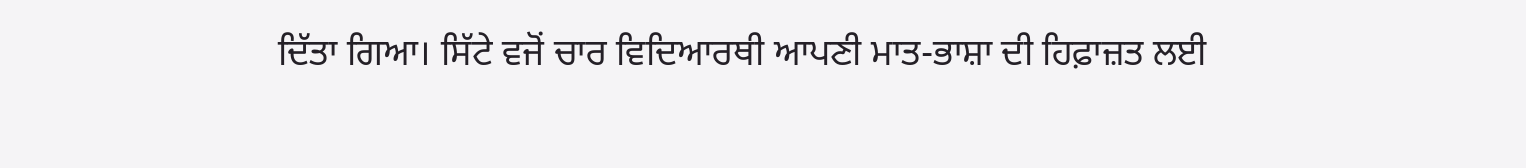ਦਿੱਤਾ ਗਿਆ। ਸਿੱਟੇ ਵਜੋਂ ਚਾਰ ਵਿਦਿਆਰਥੀ ਆਪਣੀ ਮਾਤ-ਭਾਸ਼ਾ ਦੀ ਹਿਫ਼ਾਜ਼ਤ ਲਈ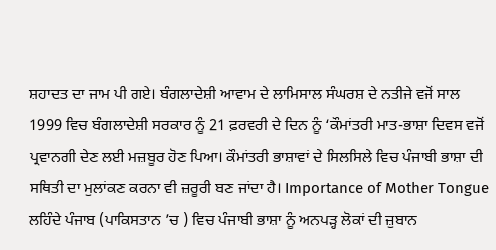ਸ਼ਹਾਦਤ ਦਾ ਜਾਮ ਪੀ ਗਏ। ਬੰਗਲਾਦੇਸ਼ੀ ਆਵਾਮ ਦੇ ਲਾਮਿਸਾਲ ਸੰਘਰਸ਼ ਦੇ ਨਤੀਜੇ ਵਜੋਂ ਸਾਲ 1999 ਵਿਚ ਬੰਗਲਾਦੇਸ਼ੀ ਸਰਕਾਰ ਨੂੰ 21 ਫ਼ਰਵਰੀ ਦੇ ਦਿਨ ਨੂੰ ‘ਕੌਮਾਂਤਰੀ ਮਾਤ-ਭਾਸ਼ਾ ਦਿਵਸ ਵਜੋਂ ਪ੍ਰਵਾਨਗੀ ਦੇਣ ਲਈ ਮਜ਼ਬੂਰ ਹੋਣ ਪਿਆ। ਕੌਮਾਂਤਰੀ ਭਾਸ਼ਾਵਾਂ ਦੇ ਸਿਲਸਿਲੇ ਵਿਚ ਪੰਜਾਬੀ ਭਾਸ਼ਾ ਦੀ ਸਥਿਤੀ ਦਾ ਮੁਲਾਂਕਣ ਕਰਨਾ ਵੀ ਜ਼ਰੂਰੀ ਬਣ ਜਾਂਦਾ ਹੈ। Importance of Mother Tongue
ਲਹਿੰਦੇ ਪੰਜਾਬ (ਪਾਕਿਸਤਾਨ ’ਚ ) ਵਿਚ ਪੰਜਾਬੀ ਭਾਸ਼ਾ ਨੂੰ ਅਨਪੜ੍ਹ ਲੋਕਾਂ ਦੀ ਜ਼ੁਬਾਨ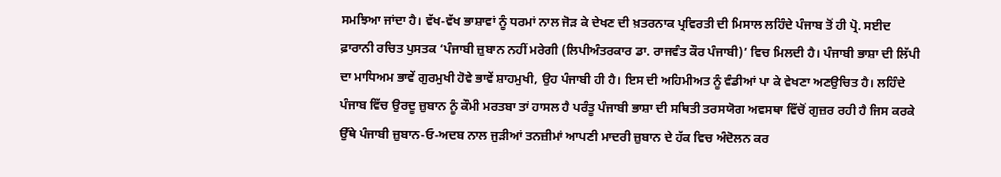ਸਮਝਿਆ ਜਾਂਦਾ ਹੈ। ਵੱਖ-ਵੱਖ ਭਾਸ਼ਾਵਾਂ ਨੂੰ ਧਰਮਾਂ ਨਾਲ ਜੋੜ ਕੇ ਦੇਖਣ ਦੀ ਖ਼ਤਰਨਾਕ ਪ੍ਰਵਿਰਤੀ ਦੀ ਮਿਸਾਲ ਲਹਿੰਦੇ ਪੰਜਾਬ ਤੋਂ ਹੀ ਪ੍ਰੋ. ਸਈਦ ਫ਼ਾਰਾਨੀ ਰਚਿਤ ਪੁਸਤਕ ‘ਪੰਜਾਬੀ ਜ਼ੁਬਾਨ ਨਹੀਂ ਮਰੇਗੀ (ਲਿਪੀਅੰਤਰਕਾਰ ਡਾ. ਰਾਜਵੰਤ ਕੌਰ ਪੰਜਾਬੀ)’ ਵਿਚ ਮਿਲਦੀ ਹੈ। ਪੰਜਾਬੀ ਭਾਸ਼ਾ ਦੀ ਲਿੱਪੀ ਦਾ ਮਾਧਿਅਮ ਭਾਵੇਂ ਗੁਰਮੁਖੀ ਹੋਵੇ ਭਾਵੇਂ ਸ਼ਾਹਮੁਖੀ, ਉਹ ਪੰਜਾਬੀ ਹੀ ਹੈ। ਇਸ ਦੀ ਅਹਿਮੀਅਤ ਨੂੰ ਵੰਡੀਆਂ ਪਾ ਕੇ ਵੇਖਣਾ ਅਣਉਚਿਤ ਹੈ। ਲਹਿੰਦੇ ਪੰਜਾਬ ਵਿੱਚ ਉਰਦੂ ਜ਼ੁਬਾਨ ਨੂੰ ਕੌਮੀ ਮਰਤਬਾ ਤਾਂ ਹਾਸਲ ਹੈ ਪਰੰਤੂ ਪੰਜਾਬੀ ਭਾਸ਼ਾ ਦੀ ਸਥਿਤੀ ਤਰਸਯੋਗ ਅਵਸਥਾ ਵਿੱਚੋਂ ਗੁਜ਼ਰ ਰਹੀ ਹੈ ਜਿਸ ਕਰਕੇ ਉੱਥੇ ਪੰਜਾਬੀ ਜ਼ੁਬਾਨ-ਓ-ਅਦਬ ਨਾਲ ਜੁੜੀਆਂ ਤਨਜ਼ੀਮਾਂ ਆਪਣੀ ਮਾਦਰੀ ਜ਼ੁਬਾਨ ਦੇ ਹੱਕ ਵਿਚ ਅੰਦੋਲਨ ਕਰ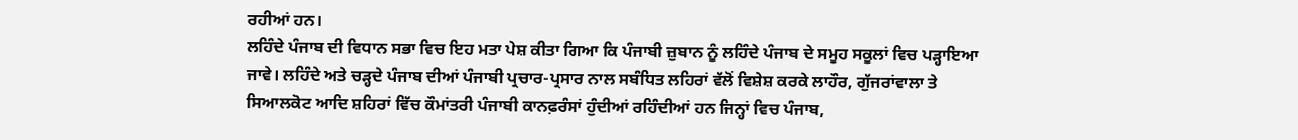ਰਹੀਆਂ ਹਨ।
ਲਹਿੰਦੇ ਪੰਜਾਬ ਦੀ ਵਿਧਾਨ ਸਭਾ ਵਿਚ ਇਹ ਮਤਾ ਪੇਸ਼ ਕੀਤਾ ਗਿਆ ਕਿ ਪੰਜਾਬੀ ਜ਼ੁਬਾਨ ਨੂੰ ਲਹਿੰਦੇ ਪੰਜਾਬ ਦੇ ਸਮੂਹ ਸਕੂਲਾਂ ਵਿਚ ਪੜ੍ਹਾਇਆ ਜਾਵੇ। ਲਹਿੰਦੇ ਅਤੇ ਚੜ੍ਹਦੇ ਪੰਜਾਬ ਦੀਆਂ ਪੰਜਾਬੀ ਪ੍ਰਚਾਰ-ਪ੍ਰਸਾਰ ਨਾਲ ਸਬੰਧਿਤ ਲਹਿਰਾਂ ਵੱਲੋਂ ਵਿਸ਼ੇਸ਼ ਕਰਕੇ ਲਾਹੌਰ, ਗੁੱਜਰਾਂਵਾਲਾ ਤੇ ਸਿਆਲਕੋਟ ਆਦਿ ਸ਼ਹਿਰਾਂ ਵਿੱਚ ਕੌਮਾਂਤਰੀ ਪੰਜਾਬੀ ਕਾਨਫ਼ਰੰਸਾਂ ਹੁੰਦੀਆਂ ਰਹਿੰਦੀਆਂ ਹਨ ਜਿਨ੍ਹਾਂ ਵਿਚ ਪੰਜਾਬ,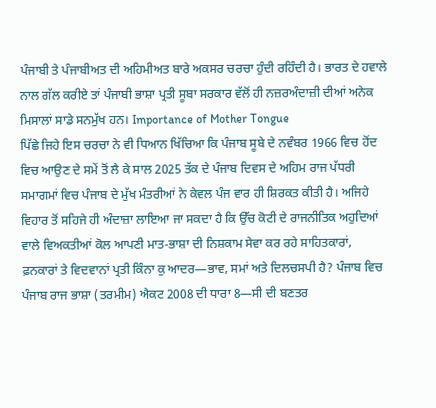ਪੰਜਾਬੀ ਤੇ ਪੰਜਾਬੀਅਤ ਦੀ ਅਹਿਮੀਅਤ ਬਾਰੇ ਅਕਸਰ ਚਰਚਾ ਹੁੰਦੀ ਰਹਿੰਦੀ ਹੈ। ਭਾਰਤ ਦੇ ਹਵਾਲੇ ਨਾਲ ਗੱਲ ਕਰੀਏ ਤਾਂ ਪੰਜਾਬੀ ਭਾਸ਼ਾ ਪ੍ਰਤੀ ਸੂਬਾ ਸਰਕਾਰ ਵੱਲੋਂ ਹੀ ਨਜ਼ਰਅੰਦਾਜ਼ੀ ਦੀਆਂ ਅਨੇਕ ਮਿਸਾਲਾਂ ਸਾਡੇ ਸਨਮੁੱਖ ਹਨ। Importance of Mother Tongue
ਪਿੱਛੇ ਜਿਹੇ ਇਸ ਚਰਚਾ ਨੇ ਵੀ ਧਿਆਨ ਖਿੱਚਿਆ ਕਿ ਪੰਜਾਬ ਸੂਬੇ ਦੇ ਨਵੰਬਰ 1966 ਵਿਚ ਹੋਂਦ ਵਿਚ ਆਉਣ ਦੇ ਸਮੇਂ ਤੋਂ ਲੈ ਕੇ ਸਾਲ 2025 ਤੱਕ ਦੇ ਪੰਜਾਬ ਦਿਵਸ ਦੇ ਅਹਿਮ ਰਾਜ ਪੱਧਰੀ ਸਮਾਗਮਾਂ ਵਿਚ ਪੰਜਾਬ ਦੇ ਮੁੱਖ ਮੰਤਰੀਆਂ ਨੇ ਕੇਵਲ ਪੰਜ ਵਾਰ ਹੀ ਸ਼ਿਰਕਤ ਕੀਤੀ ਹੈ। ਅਜਿਹੇ ਵਿਹਾਰ ਤੋਂ ਸਹਿਜੇ ਹੀ ਅੰਦਾਜ਼ਾ ਲਾਇਆ ਜਾ ਸਕਦਾ ਹੈ ਕਿ ਉੱਚ ਕੋਟੀ ਦੇ ਰਾਜਨੀਤਿਕ ਅਹੁਦਿਆਂ ਵਾਲੇ ਵਿਅਕਤੀਆਂ ਕੋਲ ਆਪਣੀ ਮਾਤ-ਭਾਸ਼ਾ ਦੀ ਨਿਸ਼ਕਾਮ ਸੇਵਾ ਕਰ ਰਹੇ ਸਾਹਿਤਕਾਰਾਂ, ਫ਼ਨਕਾਰਾਂ ਤੇ ਵਿਦਵਾਨਾਂ ਪ੍ਰਤੀ ਕਿੰਨਾ ਕੁ ਆਦਰ—ਭਾਵ, ਸਮਾਂ ਅਤੇ ਦਿਲਚਸਪੀ ਹੈ? ਪੰਜਾਬ ਵਿਚ ਪੰਜਾਬ ਰਾਜ ਭਾਸ਼ਾ (ਤਰਮੀਮ) ਐਕਟ 2008 ਦੀ ਧਾਰਾ 8—ਸੀ ਦੀ ਬਣਤਰ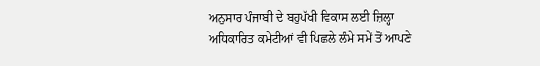ਅਨੁਸਾਰ ਪੰਜਾਬੀ ਦੇ ਬਹੁਪੱਖੀ ਵਿਕਾਸ ਲਈ ਜ਼ਿਲ੍ਹਾ ਅਧਿਕਾਰਿਤ ਕਮੇਟੀਆਂ ਵੀ ਪਿਛਲੇ ਲੰਮੇ ਸਮੇਂ ਤੋਂ ਆਪਣੇ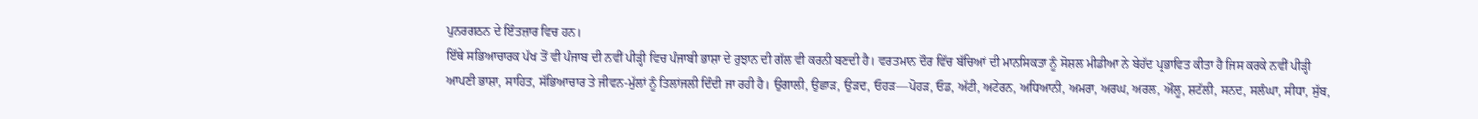ਪੁਨਰਗਠਨ ਦੇ ਇੰਤਜ਼ਾਰ ਵਿਚ ਹਨ।
ਇੱਥੇ ਸਭਿਆਚਾਰਕ ਪੱਖ ਤੋਂ ਵੀ ਪੰਜਾਬ ਦੀ ਨਵੀਂ ਪੀੜ੍ਹੀ ਵਿਚ ਪੰਜਾਬੀ ਭਾਸ਼ਾ ਦੇ ਰੁਝਾਨ ਦੀ ਗੱਲ ਵੀ ਕਰਨੀ ਬਣਦੀ ਹੈ। ਵਰਤਮਾਨ ਦੌਰ ਵਿੱਚ ਬੱਚਿਆਂ ਦੀ ਮਾਨਸਿਕਤਾ ਨੂੰ ਸੋਸ਼ਲ ਮੀਡੀਆ ਨੇ ਬੇਹੱਦ ਪ੍ਰਭਾਵਿਤ ਕੀਤਾ ਹੈ ਜਿਸ ਕਰਕੇ ਨਵੀਂ ਪੀੜ੍ਹੀ ਆਪਣੀ ਭਾਸ਼ਾ, ਸਾਹਿਤ, ਸੱਭਿਆਚਾਰ ਤੇ ਜੀਵਨ-ਮੁੱਲਾਂ ਨੂੰ ਤਿਲਾਂਜਲੀ ਦਿੰਦੀ ਜਾ ਰਹੀ ਹੈ। ਉਗਾਲੀ, ਉਛਾੜ, ਉੜਦ, ਓਹੜ—ਪੋਹੜ, ਓਡ, ਅੱਟੀ, ਅਟੇਰਨ, ਅਧਿਆਨੀ, ਅਮਰਾ, ਅਰਘ, ਅਰਲ, ਔਲੂ, ਸ਼ਟੱਲੀ, ਸਨਦ, ਸਲੰਘਾ, ਸੀਧਾ, ਸੁੱਬ,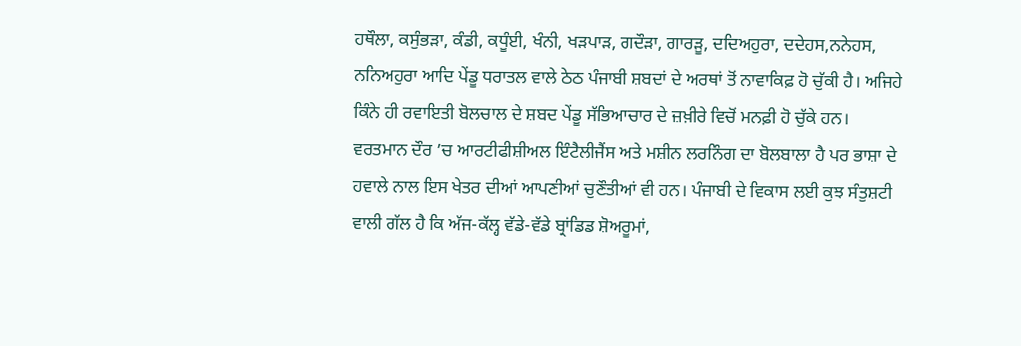ਹਥੌਲਾ, ਕਸੁੰਭੜਾ, ਕੰਡੀ, ਕਧੂੰਈ, ਖੰਨੀ, ਖੜਪਾੜ, ਗਦੌੜਾ, ਗਾਰੜੂ, ਦਦਿਅਹੁਰਾ, ਦਦੇਹਸ,ਨਨੇਹਸ, ਨਨਿਅਹੁਰਾ ਆਦਿ ਪੇਂਡੂ ਧਰਾਤਲ ਵਾਲੇ ਠੇਠ ਪੰਜਾਬੀ ਸ਼ਬਦਾਂ ਦੇ ਅਰਥਾਂ ਤੋਂ ਨਾਵਾਕਿਫ਼ ਹੋ ਚੁੱਕੀ ਹੈ। ਅਜਿਹੇ ਕਿੰਨੇ ਹੀ ਰਵਾਇਤੀ ਬੋਲਚਾਲ ਦੇ ਸ਼ਬਦ ਪੇਂਡੂ ਸੱਭਿਆਚਾਰ ਦੇ ਜ਼ਖ਼ੀਰੇ ਵਿਚੋਂ ਮਨਫ਼ੀ ਹੋ ਚੁੱਕੇ ਹਨ।
ਵਰਤਮਾਨ ਦੌਰ ’ਚ ਆਰਟੀਫੀਸ਼ੀਅਲ ਇੰਟੈਲੀਜੈਂਸ ਅਤੇ ਮਸ਼ੀਨ ਲਰਨਿੰਗ ਦਾ ਬੋਲਬਾਲਾ ਹੈ ਪਰ ਭਾਸ਼ਾ ਦੇ ਹਵਾਲੇ ਨਾਲ ਇਸ ਖੇਤਰ ਦੀਆਂ ਆਪਣੀਆਂ ਚੁਣੌਤੀਆਂ ਵੀ ਹਨ। ਪੰਜਾਬੀ ਦੇ ਵਿਕਾਸ ਲਈ ਕੁਝ ਸੰਤੁਸ਼ਟੀ ਵਾਲੀ ਗੱਲ ਹੈ ਕਿ ਅੱਜ-ਕੱਲ੍ਹ ਵੱਡੇ-ਵੱਡੇ ਬ੍ਰਾਂਡਿਡ ਸ਼ੋਅਰੂਮਾਂ,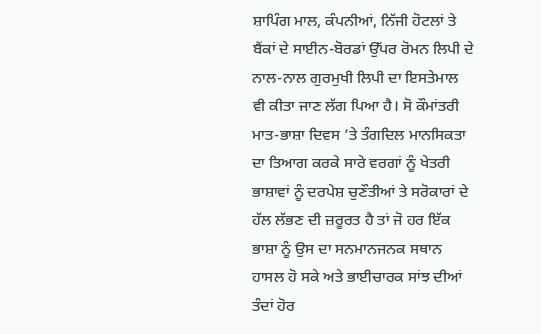ਸ਼ਾਪਿੰਗ ਮਾਲ, ਕੰਪਨੀਆਂ, ਨਿੱਜੀ ਹੋਟਲਾਂ ਤੇ ਬੈਂਕਾਂ ਦੇ ਸਾਈਨ-ਬੋਰਡਾਂ ਉੱਪਰ ਰੋਮਨ ਲਿਪੀ ਦੇ ਨਾਲ-ਨਾਲ ਗੁਰਮੁਖੀ ਲਿਪੀ ਦਾ ਇਸਤੇਮਾਲ ਵੀ ਕੀਤਾ ਜਾਣ ਲੱਗ ਪਿਆ ਹੈ। ਸੋ ਕੌਮਾਂਤਰੀ ਮਾਤ-ਭਾਸ਼ਾ ਦਿਵਸ ’ਤੇ ਤੰਗਦਿਲ ਮਾਨਸਿਕਤਾ ਦਾ ਤਿਆਗ ਕਰਕੇ ਸਾਰੇ ਵਰਗਾਂ ਨੂੰ ਖੇਤਰੀ ਭਾਸ਼ਾਵਾਂ ਨੂੰ ਦਰਪੇਸ਼ ਚੁਣੌਤੀਆਂ ਤੇ ਸਰੋਕਾਰਾਂ ਦੇ ਹੱਲ ਲੱਭਣ ਦੀ ਜ਼ਰੂਰਤ ਹੈ ਤਾਂ ਜੋ ਹਰ ਇੱਕ ਭਾਸ਼ਾ ਨੂੰ ਉਸ ਦਾ ਸਨਮਾਨਜਨਕ ਸਥਾਨ ਹਾਸਲ ਹੋ ਸਕੇ ਅਤੇ ਭਾਈਚਾਰਕ ਸਾਂਝ ਦੀਆਂ ਤੰਦਾਂ ਹੋਰ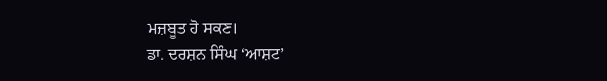ਮਜ਼ਬੂਤ ਹੋ ਸਕਣ।
ਡਾ. ਦਰਸ਼ਨ ਸਿੰਘ ‘ਆਸ਼ਟ’